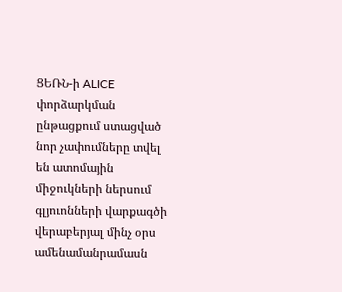ՑԵՌՆ-ի ALICE փորձարկման ընթացքում ստացված նոր չափումները տվել են ատոմային միջուկների ներսում գլյուոնների վարքագծի վերաբերյալ մինչ օրս ամենամանրամասն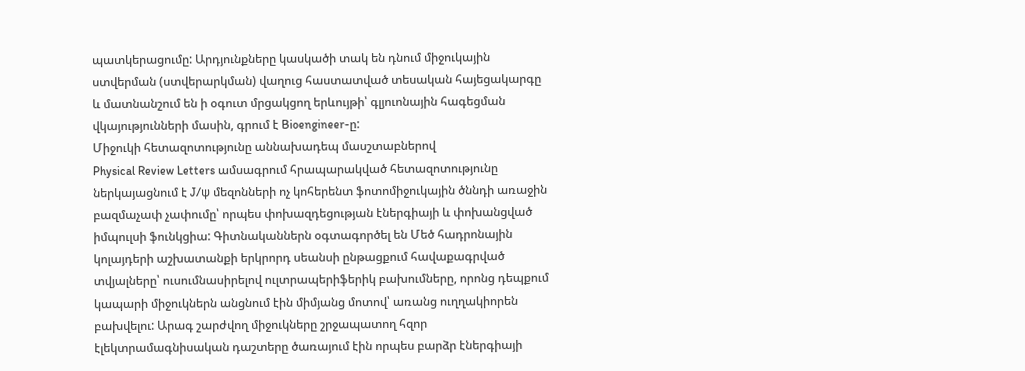պատկերացումը: Արդյունքները կասկածի տակ են դնում միջուկային ստվերման (ստվերարկման) վաղուց հաստատված տեսական հայեցակարգը և մատնանշում են ի օգուտ մրցակցող երևույթի՝ գլյուոնային հագեցման վկայությունների մասին, գրում է Bioengineer-ը:
Միջուկի հետազոտությունը աննախադեպ մասշտաբներով
Physical Review Letters ամսագրում հրապարակված հետազոտությունը ներկայացնում է J/ψ մեզոնների ոչ կոհերենտ ֆոտոմիջուկային ծննդի առաջին բազմաչափ չափումը՝ որպես փոխազդեցության էներգիայի և փոխանցված իմպուլսի ֆունկցիա: Գիտնականներն օգտագործել են Մեծ հադրոնային կոլայդերի աշխատանքի երկրորդ սեանսի ընթացքում հավաքագրված տվյալները՝ ուսումնասիրելով ուլտրապերիֆերիկ բախումները, որոնց դեպքում կապարի միջուկներն անցնում էին միմյանց մոտով՝ առանց ուղղակիորեն բախվելու: Արագ շարժվող միջուկները շրջապատող հզոր էլեկտրամագնիսական դաշտերը ծառայում էին որպես բարձր էներգիայի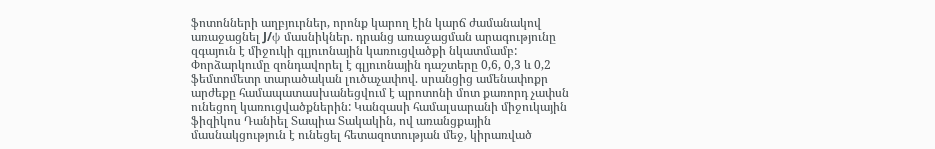ֆոտոնների աղբյուրներ, որոնք կարող էին կարճ ժամանակով առաջացնել J/ψ մասնիկներ. դրանց առաջացման արագությունը զգայուն է միջուկի գլյուոնային կառուցվածքի նկատմամբ:
Փորձարկումը զոնդավորել է գլյուոնային դաշտերը 0,6, 0,3 և 0,2 ֆեմտոմետր տարածական լուծաչափով. սրանցից ամենափոքր արժեքը համապատասխանեցվում է պրոտոնի մոտ քառորդ չափսն ունեցող կառուցվածքներին: Կանզասի համալսարանի միջուկային ֆիզիկոս Դանիել Տապիա Տակակին, ով առանցքային մասնակցություն է ունեցել հետազոտության մեջ, կիրառված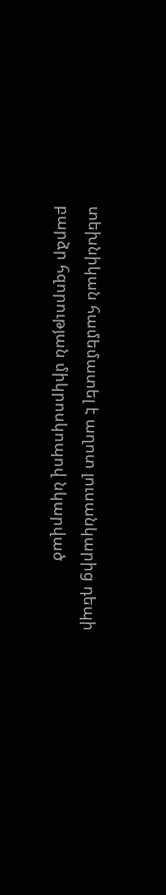տեխնիկան համեմատել է աղոտ լուսանկարից դեպի բարձր հզորության միկրոսկոպով նկարված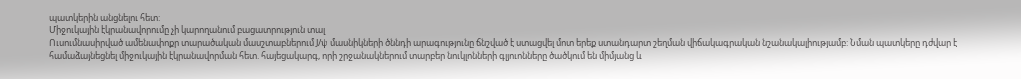պատկերին անցնելու հետ:
Միջուկային էկրանավորումը չի կարողանում բացատրություն տալ
Ուսումնասիրված ամենափոքր տարածական մասշտաբներում J/ψ մասնիկների ծննդի արագությունը ճնշված է ստացվել մոտ երեք ստանդարտ շեղման վիճակագրական նշանակալիությամբ: Նման պատկերը դժվար է համաձայնեցնել միջուկային էկրանավորման հետ. հայեցակարգ, որի շրջանակներում տարբեր նուկլոնների գլյուոնները ծածկում են միմյանց և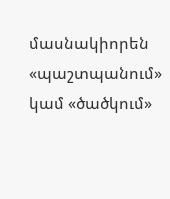մասնակիորեն «պաշտպանում» կամ «ծածկում»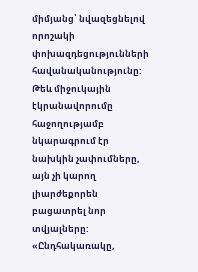միմյանց՝ նվազեցնելով որոշակի փոխազդեցությունների հավանականությունը: Թեև միջուկային էկրանավորումը հաջողությամբ նկարագրում էր նախկին չափումները, այն չի կարող լիարժեքորեն բացատրել նոր տվյալները:
«Ընդհակառակը,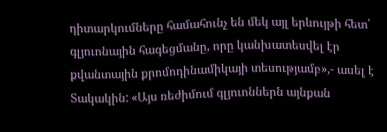դիտարկումները համահունչ են մեկ այլ երևույթի հետ՝ գլյուոնային հագեցմանը, որը կանխատեսվել էր քվանտային քրոմոդինամիկայի տեսությամբ»,- ասել է Տակակին: «Այս ռեժիմում գլյուոններն այնքան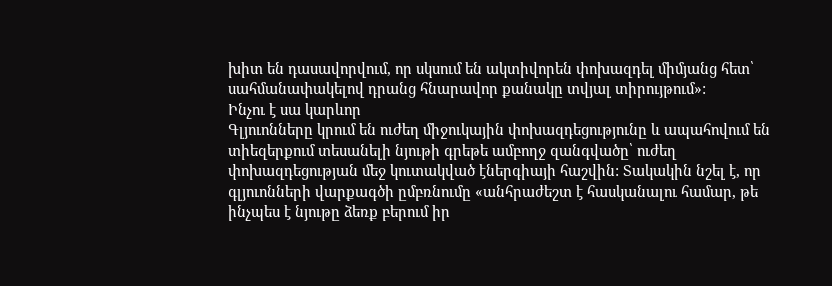խիտ են դասավորվում, որ սկսում են ակտիվորեն փոխազդել միմյանց հետ՝ սահմանափակելով դրանց հնարավոր քանակը տվյալ տիրույթում»:
Ինչու է սա կարևոր
Գլյուոնները կրում են ուժեղ միջուկային փոխազդեցությունը և ապահովում են տիեզերքում տեսանելի նյութի գրեթե ամբողջ զանգվածը՝ ուժեղ փոխազդեցության մեջ կուտակված էներգիայի հաշվին: Տակակին նշել է, որ գլյուոնների վարքագծի ըմբռնումը «անհրաժեշտ է հասկանալու համար, թե ինչպես է նյութը ձեռք բերում իր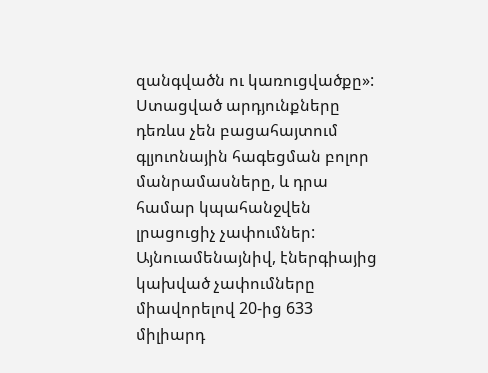զանգվածն ու կառուցվածքը»:
Ստացված արդյունքները դեռևս չեն բացահայտում գլյուոնային հագեցման բոլոր մանրամասները, և դրա համար կպահանջվեն լրացուցիչ չափումներ: Այնուամենայնիվ, էներգիայից կախված չափումները միավորելով 20-ից 633 միլիարդ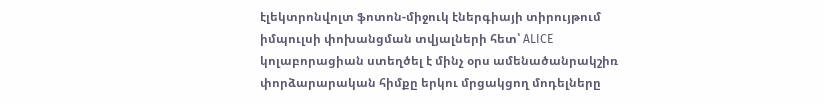էլեկտրոնվոլտ ֆոտոն-միջուկ էներգիայի տիրույթում իմպուլսի փոխանցման տվյալների հետ՝ ALICE կոլաբորացիան ստեղծել է մինչ օրս ամենածանրակշիռ փորձարարական հիմքը երկու մրցակցող մոդելները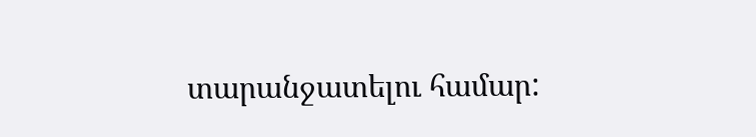տարանջատելու համար: